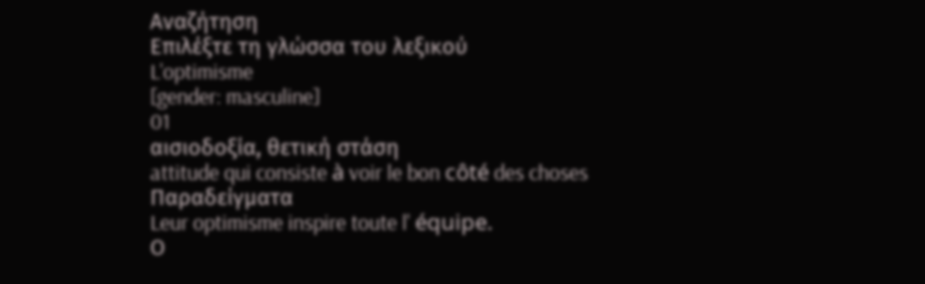Αναζήτηση
Επιλέξτε τη γλώσσα του λεξικού
L'optimisme
[gender: masculine]
01
αισιοδοξία, θετική στάση
attitude qui consiste à voir le bon côté des choses
Παραδείγματα
Leur optimisme inspire toute l' équipe.
Ο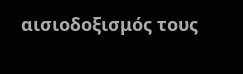αισιοδοξισμός τους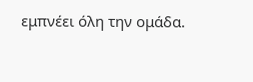εμπνέει όλη την ομάδα.